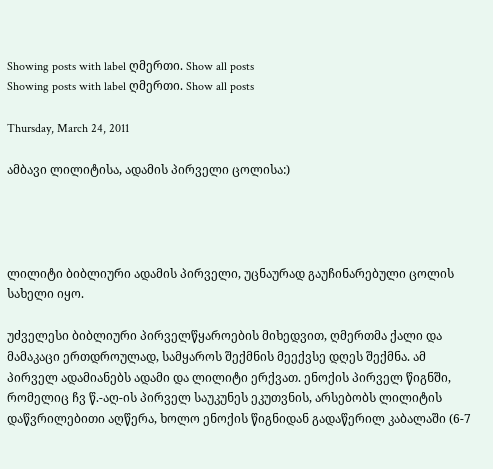Showing posts with label ღმერთი. Show all posts
Showing posts with label ღმერთი. Show all posts

Thursday, March 24, 2011

ამბავი ლილიტისა, ადამის პირველი ცოლისა:)




ლილიტი ბიბლიური ადამის პირველი, უცნაურად გაუჩინარებული ცოლის სახელი იყო.

უძველესი ბიბლიური პირველწყაროების მიხედვით, ღმერთმა ქალი და მამაკაცი ერთდროულად, სამყაროს შექმნის მეექვსე დღეს შექმნა. ამ პირველ ადამიანებს ადამი და ლილიტი ერქვათ. ენოქის პირველ წიგნში, რომელიც ჩვ წ.-აღ-ის პირველ საუკუნეს ეკუთვნის, არსებობს ლილიტის დაწვრილებითი აღწერა, ხოლო ენოქის წიგნიდან გადაწერილ კაბალაში (6-7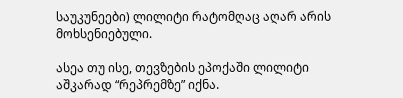საუკუნეები) ლილიტი რატომღაც აღარ არის მოხსენიებული.

ასეა თუ ისე, თევზების ეპოქაში ლილიტი აშკარად “რეპრემზე” იქნა.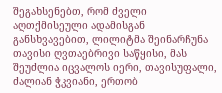შეგახსენებთ, რომ ძველი აღთქმისეული ადამისგან განსხვავებით, ლილიტმა შეინარჩუნა თავისი ღვთაებრივი საწყისი, მას შეუძლია იცვალოს იერი, თავისუფალი, ძალიან ჭკვიანი, ერთობ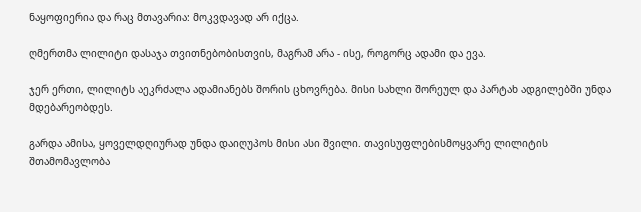ნაყოფიერია და რაც მთავარია: მოკვდავად არ იქცა.

ღმერთმა ლილიტი დასაჯა თვითნებობისთვის, მაგრამ არა - ისე, როგორც ადამი და ევა.

ჯერ ერთი, ლილიტს აეკრძალა ადამიანებს შორის ცხოვრება. მისი სახლი შორეულ და პარტახ ადგილებში უნდა მდებარეობდეს.

გარდა ამისა, ყოველდღიურად უნდა დაიღუპოს მისი ასი შვილი. თავისუფლებისმოყვარე ლილიტის შთამომავლობა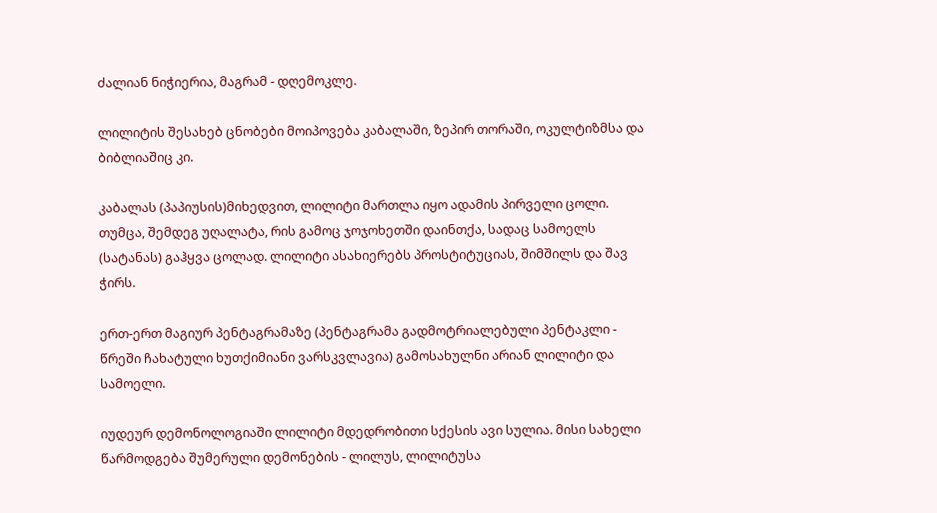ძალიან ნიჭიერია, მაგრამ - დღემოკლე.

ლილიტის შესახებ ცნობები მოიპოვება კაბალაში, ზეპირ თორაში, ოკულტიზმსა და ბიბლიაშიც კი.

კაბალას (პაპიუსის)მიხედვით, ლილიტი მართლა იყო ადამის პირველი ცოლი. თუმცა, შემდეგ უღალატა, რის გამოც ჯოჯოხეთში დაინთქა, სადაც სამოელს (სატანას) გაჰყვა ცოლად. ლილიტი ასახიერებს პროსტიტუციას, შიმშილს და შავ ჭირს.

ერთ-ერთ მაგიურ პენტაგრამაზე (პენტაგრამა გადმოტრიალებული პენტაკლი - წრეში ჩახატული ხუთქიმიანი ვარსკვლავია) გამოსახულნი არიან ლილიტი და სამოელი.

იუდეურ დემონოლოგიაში ლილიტი მდედრობითი სქესის ავი სულია. მისი სახელი წარმოდგება შუმერული დემონების - ლილუს, ლილიტუსა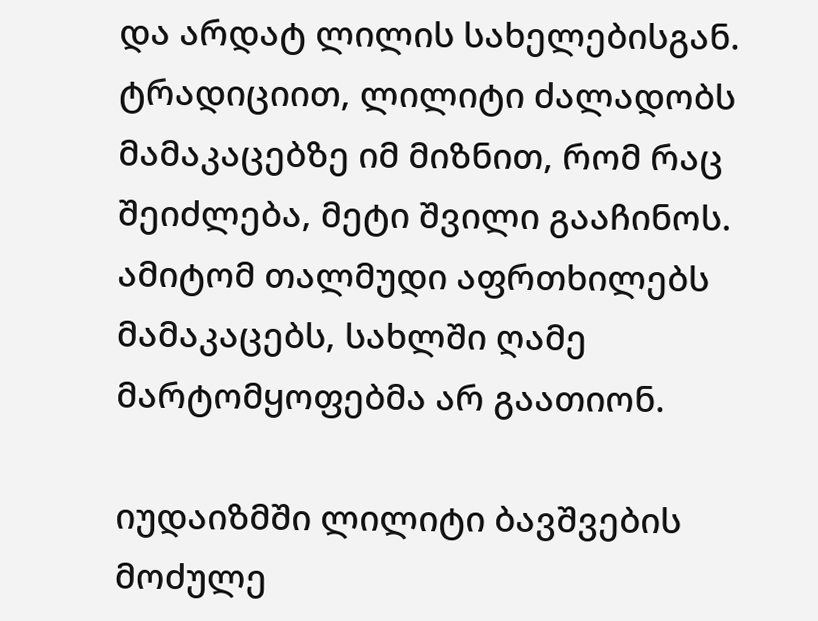და არდატ ლილის სახელებისგან. ტრადიციით, ლილიტი ძალადობს მამაკაცებზე იმ მიზნით, რომ რაც შეიძლება, მეტი შვილი გააჩინოს. ამიტომ თალმუდი აფრთხილებს მამაკაცებს, სახლში ღამე მარტომყოფებმა არ გაათიონ.

იუდაიზმში ლილიტი ბავშვების მოძულე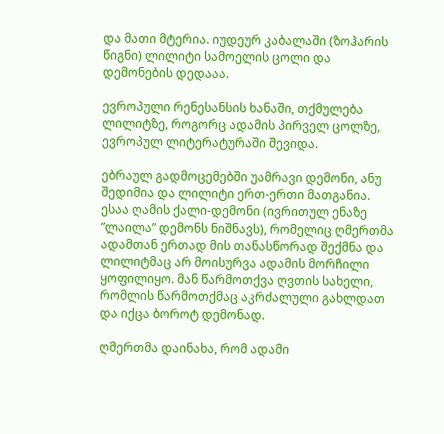და მათი მტერია. იუდეურ კაბალაში (ზოჰარის წიგნი) ლილიტი სამოელის ცოლი და დემონების დედააა.

ევროპული რენესანსის ხანაში, თქმულება ლილიტზე, როგორც ადამის პირველ ცოლზე, ევროპულ ლიტერატურაში შევიდა.

ებრაულ გადმოცემებში უამრავი დემონი, ანუ შედიმია და ლილიტი ერთ-ერთი მათგანია. ესაა ღამის ქალი-დემონი (ივრითულ ენაზე ”ლაილა” დემონს ნიშნავს), რომელიც ღმერთმა ადამთან ერთად მის თანასწორად შექმნა და ლილიტმაც არ მოისურვა ადამის მორჩილი ყოფილიყო. მან წარმოთქვა ღვთის სახელი, რომლის წარმოთქმაც აკრძალული გახლდათ და იქცა ბოროტ დემონად.

ღმერთმა დაინახა, რომ ადამი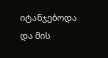იტანჯებოდა და მის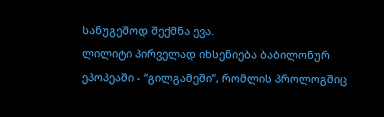სანუგეშოდ შექმნა ევა.
ლილიტი პირველად იხსენიება ბაბილონურ ეპოპეაში - “გილგამეში”, რომლის პროლოგშიც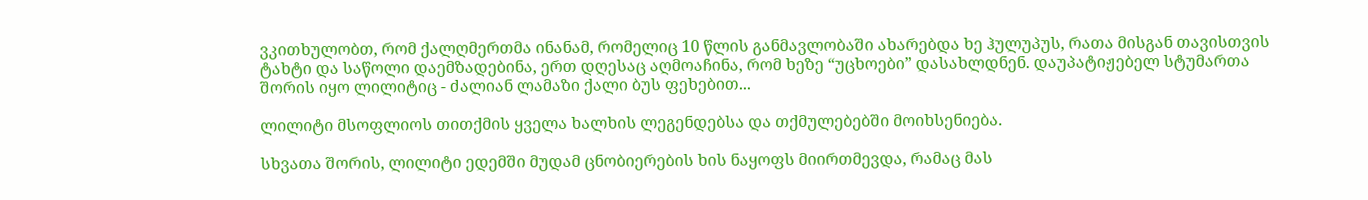ვკითხულობთ, რომ ქალღმერთმა ინანამ, რომელიც 10 წლის განმავლობაში ახარებდა ხე ჰულუპუს, რათა მისგან თავისთვის ტახტი და საწოლი დაემზადებინა, ერთ დღესაც აღმოაჩინა, რომ ხეზე “უცხოები” დასახლდნენ. დაუპატიჟებელ სტუმართა შორის იყო ლილიტიც - ძალიან ლამაზი ქალი ბუს ფეხებით...

ლილიტი მსოფლიოს თითქმის ყველა ხალხის ლეგენდებსა და თქმულებებში მოიხსენიება.

სხვათა შორის, ლილიტი ედემში მუდამ ცნობიერების ხის ნაყოფს მიირთმევდა, რამაც მას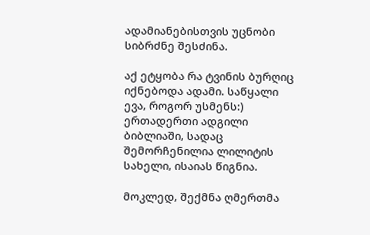ადამიანებისთვის უცნობი სიბრძნე შესძინა.

აქ ეტყობა რა ტვინის ბურღიც იქნებოდა ადამი. საწყალი ევა, როგორ უსმენს:)
ერთადერთი ადგილი ბიბლიაში, სადაც შემორჩენილია ლილიტის სახელი, ისაიას წიგნია.

მოკლედ, შექმნა ღმერთმა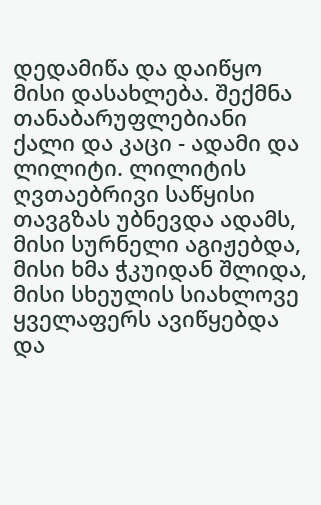დედამიწა და დაიწყო მისი დასახლება. შექმნა თანაბარუფლებიანი ქალი და კაცი - ადამი და ლილიტი. ლილიტის ღვთაებრივი საწყისი თავგზას უბნევდა ადამს, მისი სურნელი აგიჟებდა, მისი ხმა ჭკუიდან შლიდა, მისი სხეულის სიახლოვე ყველაფერს ავიწყებდა და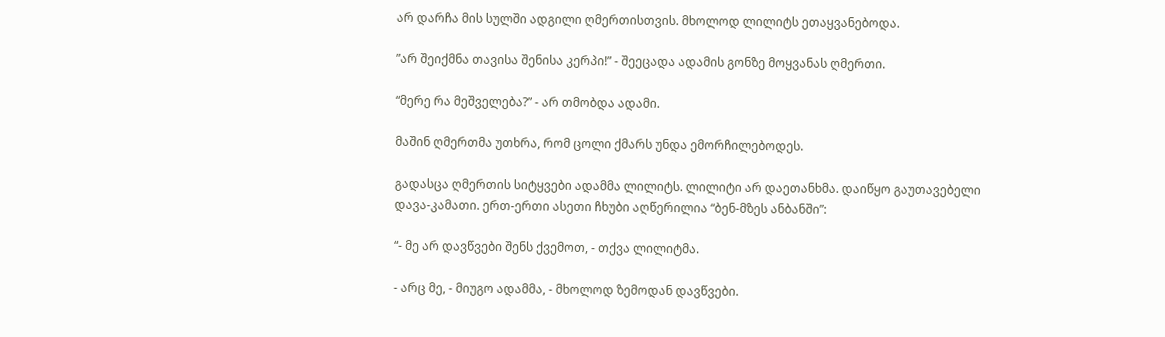არ დარჩა მის სულში ადგილი ღმერთისთვის. მხოლოდ ლილიტს ეთაყვანებოდა.

”არ შეიქმნა თავისა შენისა კერპი!” - შეეცადა ადამის გონზე მოყვანას ღმერთი.

“მერე რა მეშველება?” - არ თმობდა ადამი.

მაშინ ღმერთმა უთხრა, რომ ცოლი ქმარს უნდა ემორჩილებოდეს.

გადასცა ღმერთის სიტყვები ადამმა ლილიტს. ლილიტი არ დაეთანხმა. დაიწყო გაუთავებელი დავა-კამათი. ერთ-ერთი ასეთი ჩხუბი აღწერილია “ბენ-მზეს ანბანში”:

“- მე არ დავწვები შენს ქვემოთ, - თქვა ლილიტმა.

- არც მე, - მიუგო ადამმა, - მხოლოდ ზემოდან დავწვები.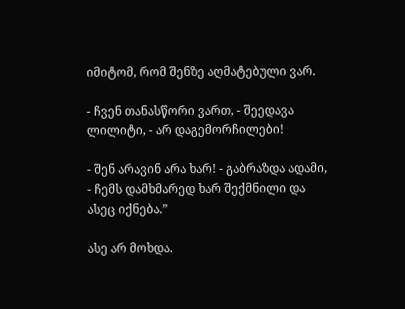იმიტომ, რომ შენზე აღმატებული ვარ.

- ჩვენ თანასწორი ვართ, - შეედავა ლილიტი, - არ დაგემორჩილები!

- შენ არავინ არა ხარ! - გაბრაზდა ადამი, - ჩემს დამხმარედ ხარ შექმნილი და ასეც იქნება.”

ასე არ მოხდა.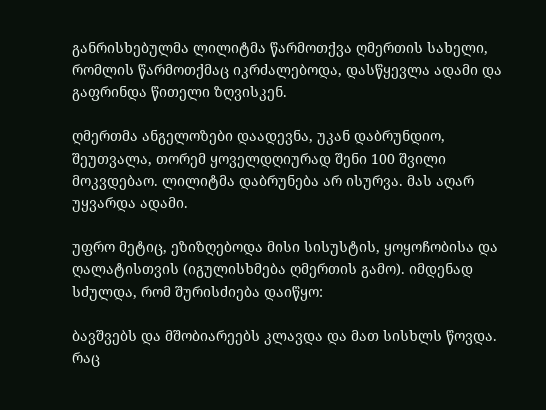განრისხებულმა ლილიტმა წარმოთქვა ღმერთის სახელი, რომლის წარმოთქმაც იკრძალებოდა, დასწყევლა ადამი და გაფრინდა წითელი ზღვისკენ.

ღმერთმა ანგელოზები დაადევნა, უკან დაბრუნდიო, შეუთვალა, თორემ ყოველდღიურად შენი 100 შვილი მოკვდებაო. ლილიტმა დაბრუნება არ ისურვა. მას აღარ უყვარდა ადამი.

უფრო მეტიც, ეზიზღებოდა მისი სისუსტის, ყოყოჩობისა და ღალატისთვის (იგულისხმება ღმერთის გამო). იმდენად სძულდა, რომ შურისძიება დაიწყო:

ბავშვებს და მშობიარეებს კლავდა და მათ სისხლს წოვდა. რაც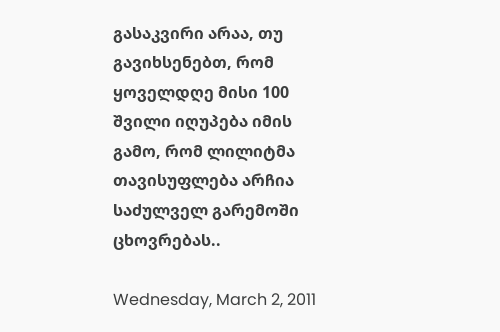გასაკვირი არაა, თუ გავიხსენებთ, რომ ყოველდღე მისი 100 შვილი იღუპება იმის გამო, რომ ლილიტმა თავისუფლება არჩია საძულველ გარემოში ცხოვრებას..

Wednesday, March 2, 2011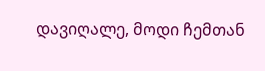დავიღალე, მოდი ჩემთან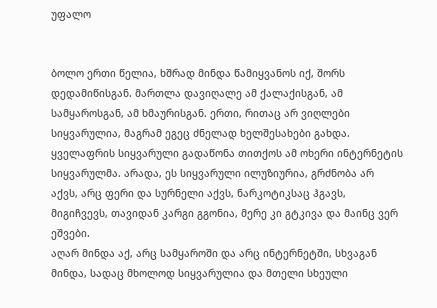უფალო


ბოლო ერთი წელია, ხშრად მინდა წამიყვანოს იქ, შორს დედამიწისგან. მართლა დავიღალე ამ ქალაქისგან, ამ სამყაროსგან, ამ ხმაურისგან. ერთი, რითაც არ ვიღლები სიყვარულია, მაგრამ ეგეც ძნელად ხელშესახები გახდა. ყველაფრის სიყვარული გადაწონა თითქოს ამ ოხერი ინტერნეტის სიყვარულმა. არადა, ეს სიყვარული ილუზიურია, გრძნობა არ აქვს, არც ფერი და სურნელი აქვს, ნარკოტიკსაც ჰგავს, მიგიჩვევს, თავიდან კარგი გგონია, მერე კი გტკივა და მაინც ვერ ეშვები.
აღარ მინდა აქ, არც სამყაროში და არც ინტერნეტში, სხვაგან მინდა, სადაც მხოლოდ სიყვარულია და მთელი სხეული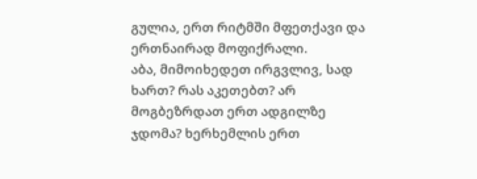გულია, ერთ რიტმში მფეთქავი და ერთნაირად მოფიქრალი.
აბა, მიმოიხედეთ ირგვლივ, სად ხართ? რას აკეთებთ? არ მოგბეზრდათ ერთ ადგილზე ჯდომა? ხერხემლის ერთ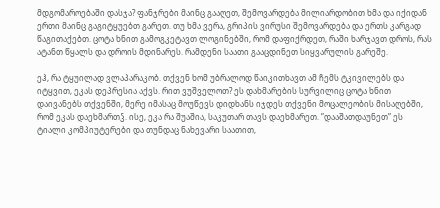მდგომაროებაში დასჯა? ფანჯრები მაინც გააღეთ, შემოვარდება მილიარდობით ხმა და იქიდან ერთი მაინც გაგიტყუებთ გარეთ. თუ ხმა ვერა, გრიპის ვირუსი შემოვარდება და ერთს კარგად წაგითაქებთ. ცოტა ხნით გამოგკეტავთ ლოგინებში, რომ დაფიქრდეთ, რაში ხარჯავთ დროს, რას ატანთ წყალს და დროის მდინარეს. რამდენი საათი გააცდინეთ სიყვარულის გარეშე.

ეჰ, რა ტყუილად ვლაპარაკობ. თქვენ ხომ უბრალოდ წაიკითხავთ ამ ჩემს ტკივილებს და იტყვით, ეკას დეპრესია აქვს. რით ვუშველოთ? ეს დახმარების სურვილიც ცოტა ხნით დაივანებს თქვენში, მერე იმასაც მოუწევს დიდხანს იჯდეს თქვენი მოცალეობის მისაღებში, რომ ეკას დაეხმართჴ. ისე, ეკა რა შუაშია, საკუთარ თავს დაეხმარეთ. ”დააშათდაუნეთ” ეს ტიალი კომპიუტერები და თუნდაც ნახევარი საათით,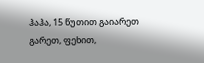ჰაჰა, 15 წუთით გაიარეთ გარეთ, ფეხით,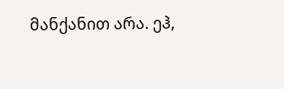მანქანით არა. ეჰ,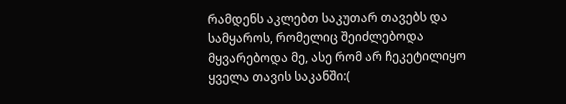რამდენს აკლებთ საკუთარ თავებს და სამყაროს, რომელიც შეიძლებოდა მყვარებოდა მე, ასე რომ არ ჩეკეტილიყო ყველა თავის საკანში:(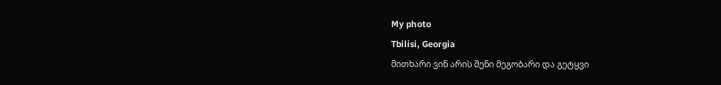My photo
Tbilisi, Georgia
მითხარი ვინ არის შენი მეგობარი და გეტყვი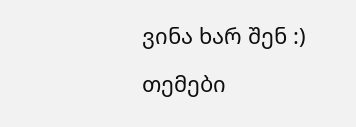ვინა ხარ შენ :)

თემები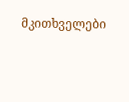მკითხველები